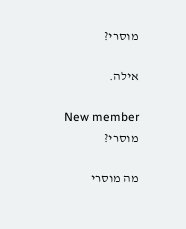מוסרי?

אילה.

New member
מוסרי?

מה מוסרי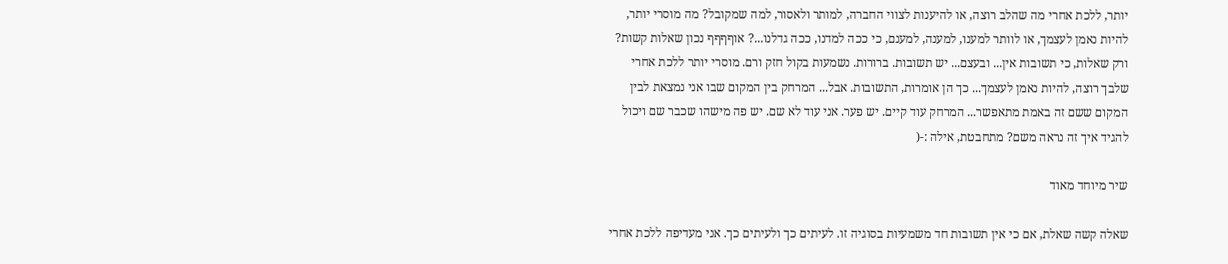יותר, ללכת אחרי מה שהלב רוצה, או להיענות לצווי החברה, למותר ולאסור, למה שמקובל? מה מוסרי יותר, להיות נאמן לעצמך, או לוותר למענו, למענה, למענם, כי ככה למדנו, ככה גדלנו...? אוףףףף נכון שאלות קשות? ורק שאלות, כי תשובות אין... ובעצם... יש תשובות. ברורות. נשמעות בקול חזק ורם. מוסרי יותר ללכת אחרי שלבך רוצה, להיות נאמן לעצמך... כך הן אומרות, התשובות. אבל... המרחק בין המקום שבו אני נמצאת לבין המקום ששם זה באמת מתאפשר... המרחק עוד קיים. יש פער. אני עוד לא שם. יש פה מישהו שכבר שם ויכול להגיד איך זה נראה משם? מתחבטת, אילה :-(

שיר מיוחד מאוד

שאלה קשה שאלת, אם כי אין תשובות חד משמעיות בסוגיה זו. לעיתים כך ולעיתים כך. אני מעדיפה ללכת אחרי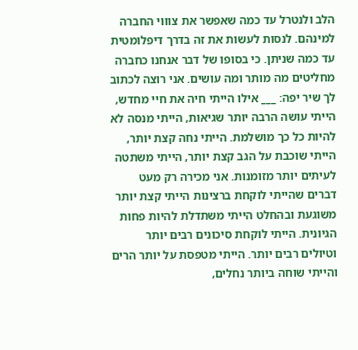הלב ולנטרל עד כמה שאפשר את צוווי החברה למינהם. לנסות לעשות את זה בדרך דיפלומטית עד כמה שניתן. כי בסופו של דבר אנחנו כחברה מחליטים מה מותר ומה עושים. אני רוצה לכתוב לך שיר יפה: ___ אילו הייתי חיה את חיי מחדש, הייתי עושה הרבה יותר שגיאות, הייתי מנסה לא להיות כל כך מושלמת. הייתי נחה קצת יותר, הייתי שוכבת על הגב קצת יותר, הייתי משתטה לעיתים יותר מזומנות. אני מכירה רק מעט דברים שהייתי לוקחת ברצינות הייתי קצת יותר משוגעת ובהחלט הייתי משתדלת להיות פחות הגיונית. הייתי לוקחת סיכונים רבים יותר וטיולים רבים יותר. הייתי מטפסת על יותר הרים והייתי שוחה ביותר נחלים,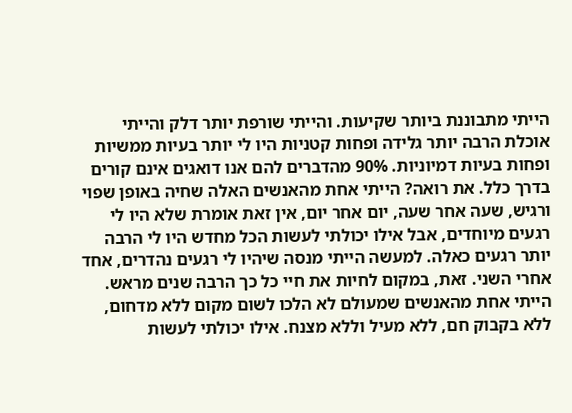הייתי מתבוננת ביותר שקיעות. והייתי שורפת יותר דלק והייתי אוכלת הרבה יותר גלידה ופחות קטניות היו לי יותר בעיות ממשיות ופחות בעיות דמיוניות. 90% מהדברים להם אנו דואגים אינם קורים בדרך כלל. את רואה? הייתי אחת מהאנשים האלה שחיה באופן שפוי ורגיש, שעה אחר שעה, יום אחר יום, אין זאת אומרת שלא היו לי רגעים מיוחדים, אבל אילו יכולתי לעשות הכל מחדש היו לי הרבה יותר רגעים כאלה. למעשה הייתי מנסה שיהיו לי רגעים נהדרים, אחד אחרי השני. זאת, במקום לחיות את חיי כל כך הרבה שנים מראש. הייתי אחת מהאנשים שמעולם לא הלכו לשום מקום ללא מדחום, ללא בקבוק חם, ללא מעיל וללא מצנח. אילו יכולתי לעשות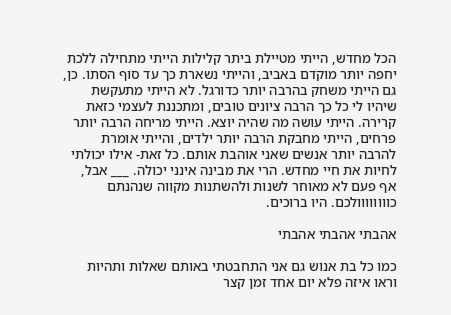הכל מחדש, הייתי מטיילת ביתר קלילות הייתי מתחילה ללכת יחפה יותר מוקדם באביב, והייתי נשארת כך עד סוף הסתו. כן, גם הייתי משחק בהרבה יותר כדורגל. לא הייתי מתעקשת שיהיו לי כל כך הרבה ציונים טובים, ומתכננת לעצמי כזאת קרירה. הייתי עושה מה שהיה יוצא. הייתי מריחה הרבה יותר פרחים, הייתי מחבקת הרבה יותר ילדים, והייתי אומרת להרבה יותר אנשים שאני אוהבת אותם. כל זאת- אילו יכולתי לחיות את חיי מחדש. הרי את מבינה אינני יכולה. ___ אבל, אף פעם לא מאוחר לשנות ולהשתנות מקווה שנהנתם כוווווווולכם. היו ברוכים.

אהבתי אהבתי אהבתי

כמו כל בת אנוש גם אני התחבטתי באותם שאלות ותהיות וראו איזה פלא יום אחד זמן קצר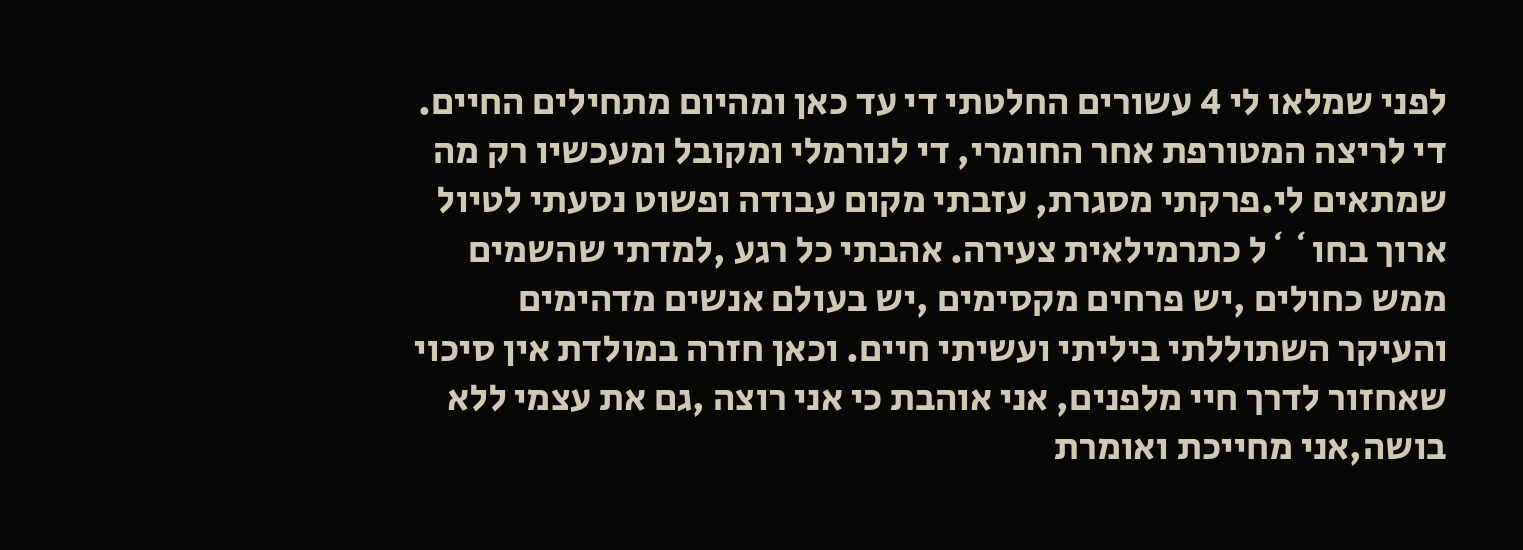לפני שמלאו לי 4 עשורים החלטתי די עד כאן ומהיום מתחילים החיים. די לריצה המטורפת אחר החומרי, די לנורמלי ומקובל ומעכשיו רק מה שמתאים לי.פרקתי מסגרת, עזבתי מקום עבודה ופשוט נסעתי לטיול ארוך בחו``ל כתרמילאית צעירה. אהבתי כל רגע ,למדתי שהשמים ממש כחולים ,יש פרחים מקסימים ,יש בעולם אנשים מדהימים והעיקר השתוללתי ביליתי ועשיתי חיים. וכאן חזרה במולדת אין סיכוי שאחזור לדרך חיי מלפנים, אני אוהבת כי אני רוצה ,גם את עצמי ללא בושה,אני מחייכת ואומרת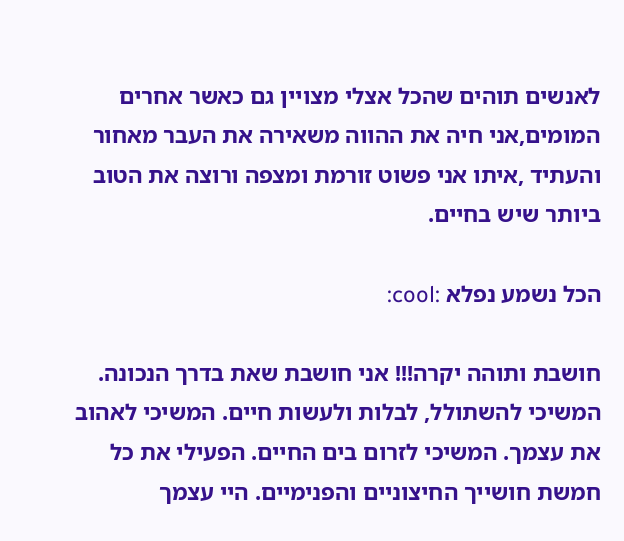לאנשים תוהים שהכל אצלי מצויין גם כאשר אחרים המומים,אני חיה את ההווה משאירה את העבר מאחור והעתיד ,איתו אני פשוט זורמת ומצפה ורוצה את הטוב ביותר שיש בחיים.

הכל נשמע נפלא :cool:

חושבת ותוהה יקרה!!! אני חושבת שאת בדרך הנכונה. המשיכי להשתולל, לבלות ולעשות חיים. המשיכי לאהוב את עצמך. המשיכי לזרום בים החיים. הפעילי את כל חמשת חושייך החיצוניים והפנימיים. היי עצמך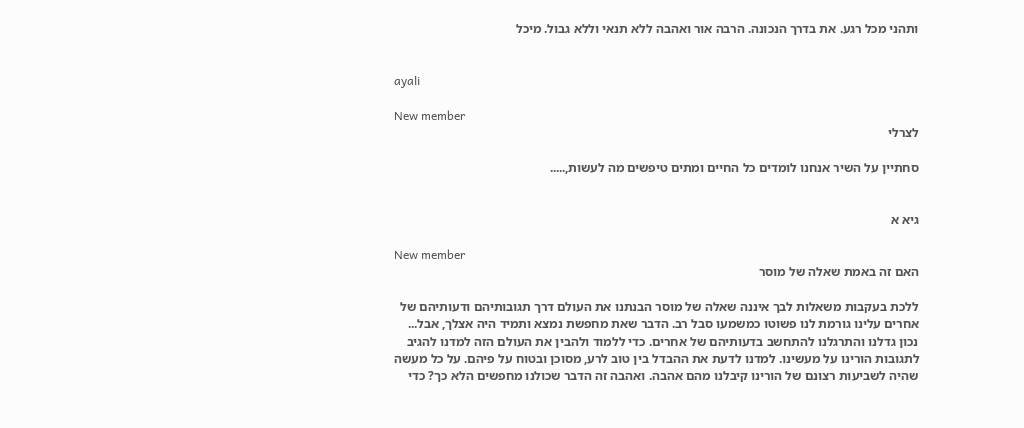ותהני מכל רגע. את בדרך הנכונה. הרבה אור ואהבה ללא תנאי וללא גבול. מיכל


ayali

New member
לצרלי

סחתיין על השיר אנחנו לומדים כל החיים ומתים טיפשים מה לעשות,.....


גיא א

New member
האם זה באמת שאלה של מוסר

ללכת בעקבות משאלות לבך איננה שאלה של מוסר הבנתנו את העולם דרך תגובותיהם ודעותיהם של אחרים עלינו גורמת לנו פשוטו כמשמעו סבל רב. הדבר שאת מחפשת נמצא ותמיד היה אצלך, אבל... נכון גדלנו והתרגלנו להתחשב בדעותיהם של אחרים. כדי ללמוד ולהבין את העולם הזה למדנו להגיב לתגובות הורינו על מעשינו. למדנו לדעת את ההבדל בין טוב לרע, מסוכן ובטוח על פיהם. על כל מעשה שהיה לשביעות רצונם של הורינו קיבלנו מהם אהבה. ואהבה זה הדבר שכולנו מחפשים הלא כך? כדי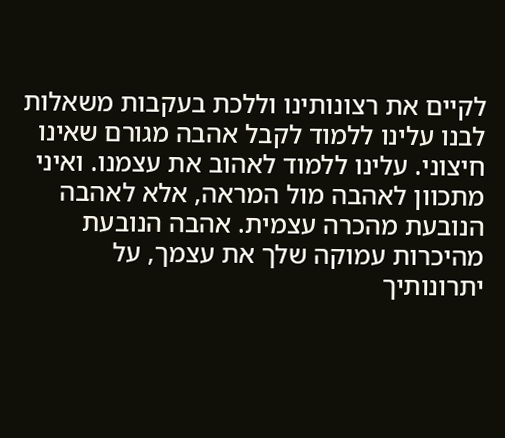לקיים את רצונותינו וללכת בעקבות משאלות לבנו עלינו ללמוד לקבל אהבה מגורם שאינו חיצוני. עלינו ללמוד לאהוב את עצמנו. ואיני מתכוון לאהבה מול המראה, אלא לאהבה הנובעת מהכרה עצמית. אהבה הנובעת מהיכרות עמוקה שלך את עצמך, על יתרונותיך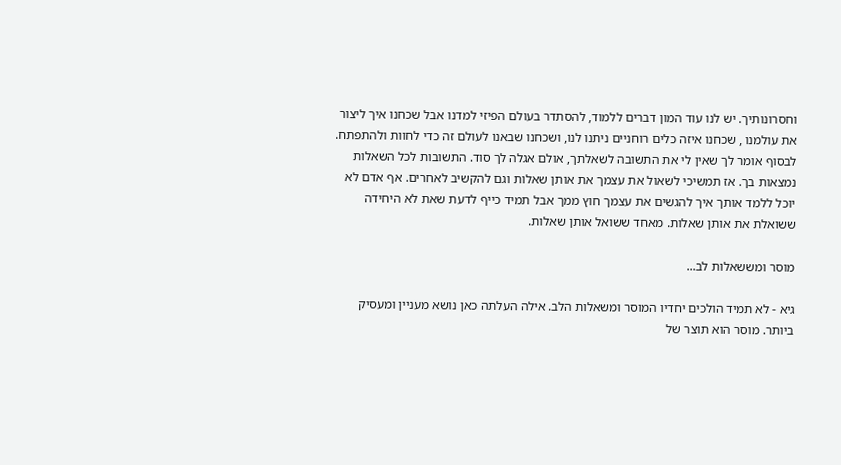וחסרונותיך. יש לנו עוד המון דברים ללמוד, להסתדר בעולם הפיזי למדנו אבל שכחנו איך ליצור את עולמנו , שכחנו איזה כלים רוחניים ניתנו לנו, ושכחנו שבאנו לעולם זה כדי לחוות ולהתפתח. לבסוף אומר לך שאין לי את התשובה לשאלתך, אולם אגלה לך סוד. התשובות לכל השאלות נמצאות בך. אז תמשיכי לשאול את עצמך את אותן שאלות וגם להקשיב לאחרים. אף אדם לא יוכל ללמד אותך איך להגשים את עצמך חוץ ממך אבל תמיד כייף לדעת שאת לא היחידה ששואלת את אותן שאלות. מאחד ששואל אותן שאלות.

מוסר ומששאלות לב...

גיא - לא תמיד הולכים יחדיו המוסר ומשאלות הלב. אילה העלתה כאן נושא מעניין ומעסיק ביותר. מוסר הוא תוצר של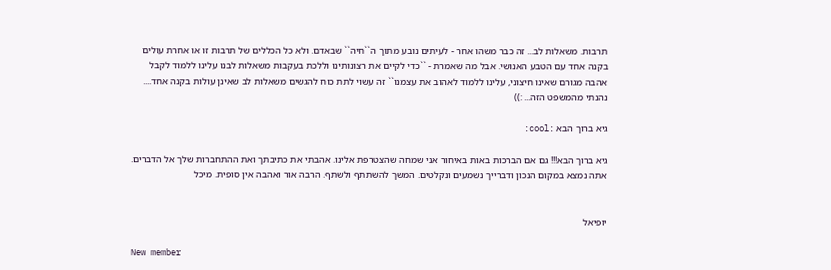תרבות. משאלות לב... זה כבר משהו אחר - לעיתים נובע מתוך ה``חיה`` שבאדם. ולא כל הכללים של תרבות זו או אחרת עולים בקנה אחד עם הטבע האנושי. אבל מה שאמרת - ``כדי לקיים את רצונותינו וללכת בעקבות משאלות לבנו עלינו ללמוד לקבל אהבה מגורם שאינו חיצוני, עלינו ללמוד לאהוב את עצמנו`` זה עשוי לתת כוח להגשים משאלות לב שאינן עולות בקנה אחד.... נהנתי מהמשפט הזה... :))

גיא ברוך הבא :cool:

גיא ברוך הבא!!! גם אם הברכות באות באיחור אני שמחה שהצטרפת אלינו. אהבתי את כתיבתך ואת ההתחברות שלך אל הדברים. אתה נמצא במקום הנכון ודברייך נשמעים ונקלטים. המשך להשתתף ולשתף. הרבה אור ואהבה אין סופית. מיכל


יופיאל

New member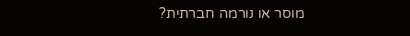מוסר או נורמה חברתית?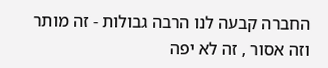החברה קבעה לנו הרבה גבולות - זה מותר וזה אסור , זה לא יפה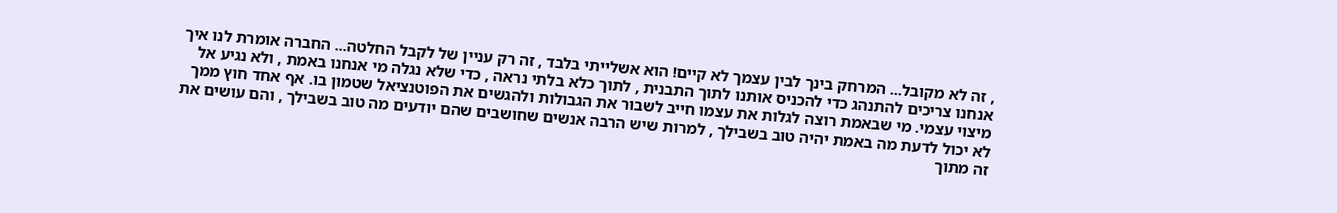, זה לא מקובל... המרחק בינך לבין עצמך לא קיים! הוא אשלייתי בלבד , זה רק עניין של לקבל החלטה... החברה אומרת לנו איך אנחנו צריכים להתנהג כדי להכניס אותנו לתוך התבנית , לתוך כלא בלתי נראה , כדי שלא נגלה מי אנחנו באמת , ולא נגיע אל מיצוי עצמי. מי שבאמת רוצה לגלות את עצמו חייב לשבור את הגבולות ולהגשים את הפוטנציאל שטמון בו. אף אחד חוץ ממך לא יכול לדעת מה באמת יהיה טוב בשבילך , למרות שיש הרבה אנשים שחושבים שהם יודעים מה טוב בשבילך , והם עושים את זה מתוך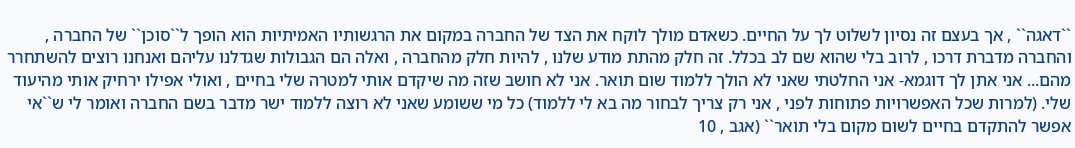``דאגה`` , אך בעצם זה נסיון לשלוט לך על החיים. כשאדם מולך לוקח את הצד של החברה במקום את הרגשותיו האמיתיות הוא הופך ל``סוכן`` של החברה , והחברה מדברת דרכו , לרוב בלי שהוא שם לב בכלל. זה חלק מהתת מודע שלנו , להיות חלק מהחברה , ואלה הם הגבולות שגדלנו עליהם ואנחנו רוצים להשתחרר מהם... אני אתן לך דוגמא- אני החלטתי שאני לא הולך ללמוד שום תואר. אני לא חושב שזה מה שיקדם אותי למטרה שלי בחיים , ואולי אפילו ירחיק אותי מהיעוד שלי. (למרות שכל האפשרויות פתוחות לפני , אני רק צריך לבחור מה בא לי ללמוד) כל מי ששומע שאני לא רוצה ללמוד ישר מדבר בשם החברה ואומר לי ש``אי אפשר להתקדם בחיים לשום מקום בלי תואר`` (אגב , 10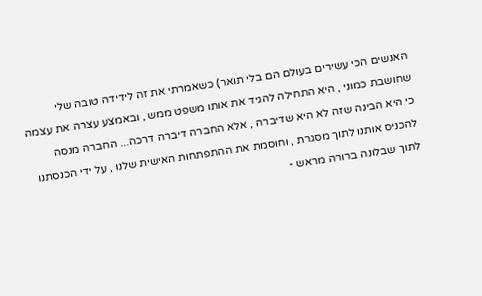האנשים הכי עשירים בעולם הם בלי תואר) כשאמרתי את זה לידידה טובה שלי שחושבת כמוני , היא התחילה להגיד את אותו משפט ממש , ובאמצע עצרה את עצמה כי היא הבינה שזה לא היא שדיברה , אלא החברה דיברה דרכה... החברה מנסה להכניס אותנו לתוך מסגרת , וחוסמת את ההתפתחות האישית שלנו , על ידי הכנסתנו לתוך שבלונה ברורה מראש -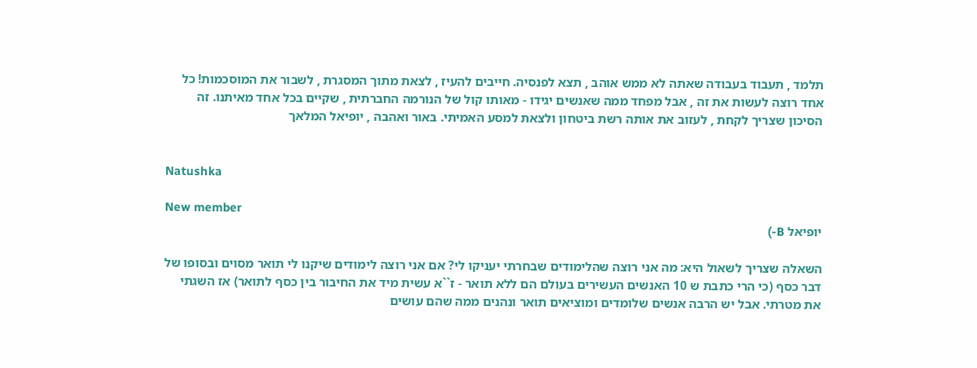תלמד , תעבוד בעבודה שאתה לא ממש אוהב , תצא לפנסיה. חייבים להעיז , לצאת מתוך המסגרת , לשבור את המוסכמות! כל אחד רוצה לעשות את זה , אבל מפחד ממה שאנשים יגידו - מאותו קול של הנורמה החברתית , שקיים בכל אחד מאיתנו. זה הסיכון שצריך לקחת , לעזוב את אותה רשת ביטחון ולצאת למסע האמיתי. באור ואהבה , יופיאל המלאך


Natushka

New member
יופיאל B-)

השאלה שצריך לשאול היא: מה אני רוצה שהלימודים שבחרתי יעניקו לי? אם אני רוצה לימודים שיקנו לי תואר מסוים ובסופו של דבר כסף (כי הרי כתבת ש 10 האנשים העשירים בעולם הם ללא תואר - ז``א עשית מיד את החיבור בין כסף לתואר) אז השגתי את מטרתי. אבל יש הרבה אנשים שלומדים ומוציאים תואר ונהנים ממה שהם עושים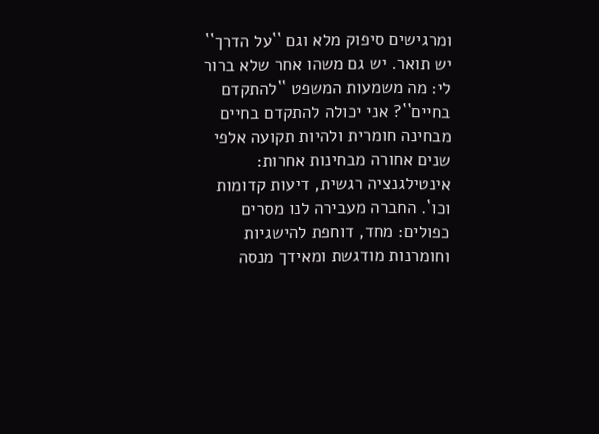ומרגישים סיפוק מלא וגם ``על הדרך`` יש תואר. יש גם משהו אחר שלא ברור לי: מה משמעות המשפט ``להתקדם בחיים``? אני יכולה להתקדם בחיים מבחינה חומרית ולהיות תקועה אלפי שנים אחורה מבחינות אחרות: אינטילגנציה רגשית, דיעות קדומות וכו`. החברה מעבירה לנו מסרים כפולים: מחד, דוחפת להישגיות וחומרנות מודגשת ומאידך מנסה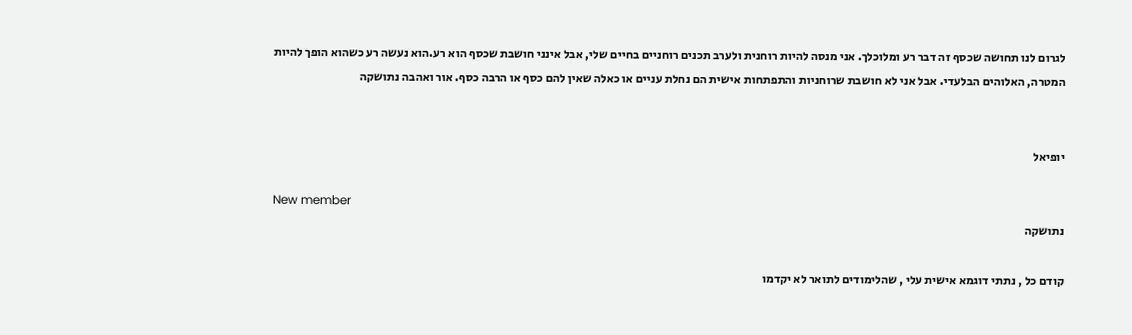לגרום לנו תחושה שכסף זה דבר רע ומלוכלך. אני מנסה להיות רוחנית ולערב תכנים רוחניים בחיים שלי, אבל אינני חושבת שכסף הוא רע.הוא נעשה רע כשהוא הופך להיות המטרה, האלוהים הבלעדי. אבל אני לא חושבת שרוחניות והתפתחות אישית הם נחלת עניים או כאלה שאין להם כסף או הרבה כסף. אור ואהבה נתושקה


יופיאל

New member
נתושקה

קודם כל , נתתי דוגמא אישית עלי , שהלימודים לתואר לא יקדמו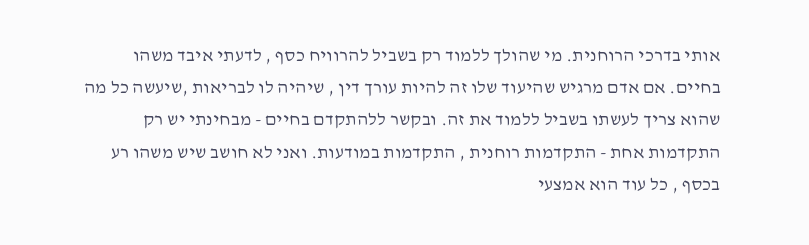אותי בדרכי הרוחנית. מי שהולך ללמוד רק בשביל להרוויח כסף , לדעתי איבד משהו בחיים. אם אדם מרגיש שהיעוד שלו זה להיות עורך דין , שיהיה לו לבריאות ,שיעשה כל מה שהוא צריך לעשתו בשביל ללמוד את זה. ובקשר ללהתקדם בחיים - מבחינתי יש רק התקדמות אחת - התקדמות רוחנית , התקדמות במודעות. ואני לא חושב שיש משהו רע בכסף , כל עוד הוא אמצעי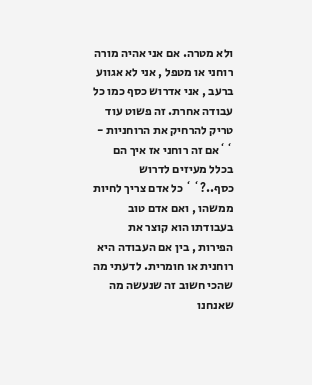ולא מטרה. אם אני אהיה מורה רוחני או מטפל , אני לא אגווע ברעב , אני אדרוש כסף כמו כל עבודה אחרת. זה פשוט עוד טריק להרחיק את הרוחניות - ``אם זה רוחני אז איך הם בכלל מעיזים לדרוש כסף..?`` כל אדם צריך לחיות ממשהו , ואם אדם טוב בעבודתו הוא קוצר את הפירות , בין אם העבודה היא רוחנית או חומרית. לדעתי מה שהכי חשוב זה שנעשה מה שאנחנו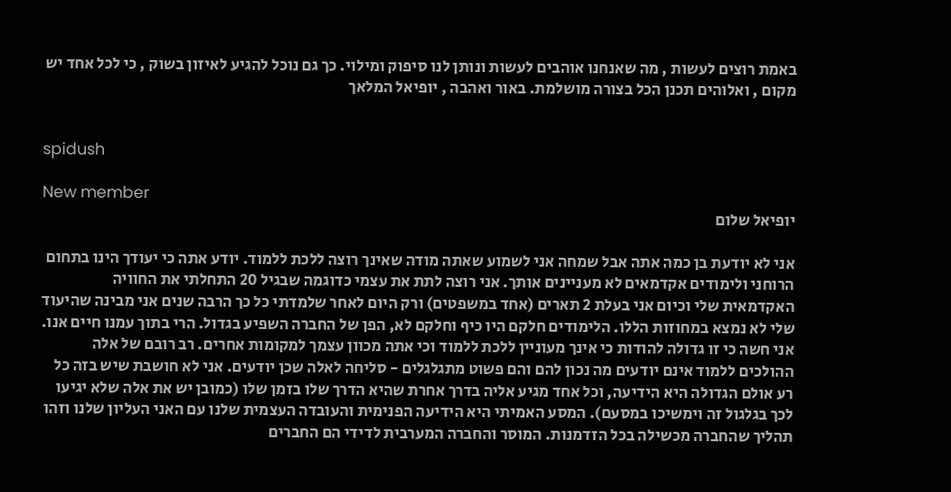באמת רוצים לעשות , מה שאנחנו אוהבים לעשות ונותן לנו סיפוק ומילוי. כך גם נוכל להגיע לאיזון בשוק , כי לכל אחד יש מקום , ואלוהים תכנן הכל בצורה מושלמת. באור ואהבה , יופיאל המלאך


spidush

New member
יופיאל שלום

אני לא יודעת בן כמה אתה אבל שמחה אני לשמוע שאתה מודה שאינך רוצה ללכת ללמוד. יודע אתה כי יעודך הינו בתחום הרוחני ולימודים אקדמאים לא מעניינים אותך. אני רוצה לתת את עצמי כדוגמה שבגיל 20 התחלתי את החוויה האקדמאית שלי וכיום אני בעלת 2 תארים (אחד במשפטים) ורק היום לאחר שלמדתי כל כך הרבה שנים אני מבינה שהיעוד שלי לא נמצא במחוזות הללו. הלימודים חלקם היו כיף וחלקם לא, הפן של החברה השפיע בגדול. הרי בתוך עמנו חיים אנו. אני חשה כי זו גדולה להודות כי אינך מעוניין ללכת ללמוד וכי אתה מכוון עצמך למקומות אחרים. רב רובם של אלה ההולכים ללמוד אינם יודעים מה נכון להם והם פשוט מתגלגלים - סליחה לאלה שכן יודעים. אני לא חושבת שיש בזה כל רע אולם הגדולה היא הידיעה, וכל אחד מגיע אליה בדרך אחרת שהיא הדרך שלו בזמן שלו (כמובן יש את אלה שלא יגיעו לכך בגלגול זה וימשיכו במסעם). המסע האמיתי היא הידיעה הפנימית והעובדה העצמית שלנו עם האני העליון שלנו וזהו תהליך שהחברה מכשילה בכל הזדמנות. המוסר והחברה המערבית לדידי הם החברים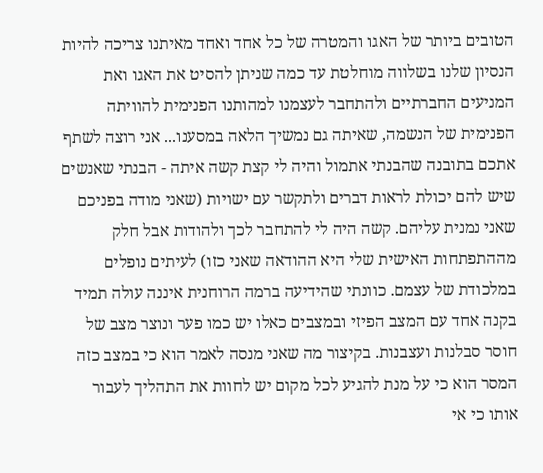הטובים ביותר של האגו והמטרה של כל אחד ואחד מאיתנו צריכה להיות הנסיון שלנו בשלווה מוחלטת עד כמה שניתן להסיט את האגו ואת המניעים החברתיים ולהתחבר לעצמנו למהותנו הפנימית להוויתה הפנימית של הנשמה, שאיתה גם נמשיך הלאה במסענו... אני רוצה לשתף אתכם בתובנה שהבנתי אתמול והיה לי קצת קשה איתה - הבנתי שאנשים שיש להם יכולת לראות דברים ולתקשר עם ישויות (שאני מודה בפניכם שאני נמנית עליהם. קשה היה לי להתחבר לכך ולהודות אבל חלק מההתפתחות האישית שלי היא ההודאה שאני כזו) לעיתים נופלים במלכודת של עצמם. כוונתי שהידיעה ברמה הרוחנית איננה עולה תמיד בקנה אחד עם המצב הפיזי ובמצבים כאלו יש כמו פער ונוצר מצב של חוסר סבלנות ועצבנות. בקיצור מה שאני מנסה לאמר הוא כי במצב כזה המסר הוא כי על מנת להגיע לכל מקום יש לחוות את התהליך לעבור אותו כי אי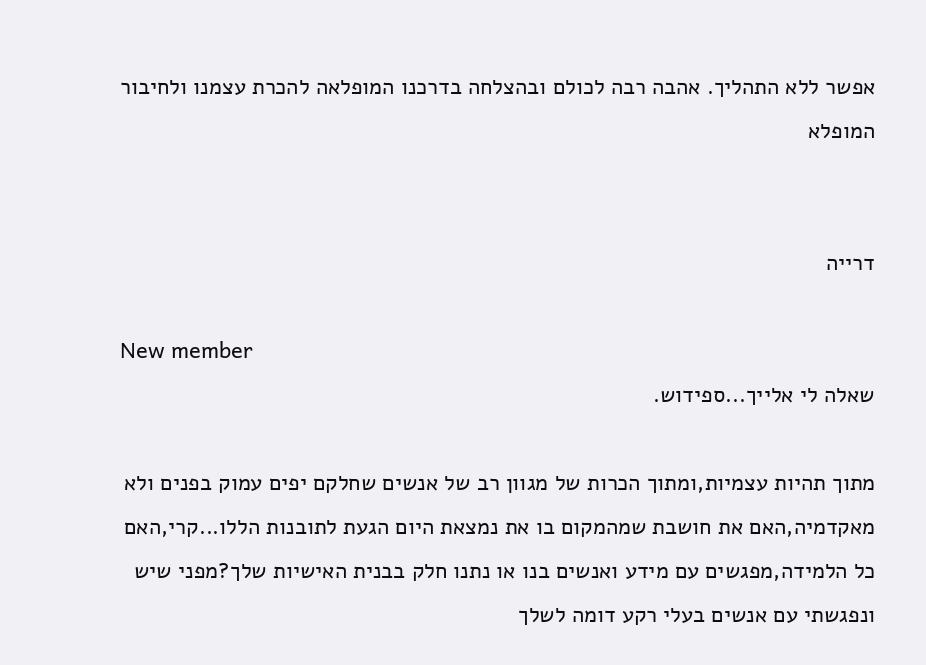אפשר ללא התהליך. אהבה רבה לכולם ובהצלחה בדרכנו המופלאה להכרת עצמנו ולחיבור המופלא


דרייה

New member
שאלה לי אלייך...ספידוש.

מתוך תהיות עצמיות,ומתוך הכרות של מגוון רב של אנשים שחלקם יפים עמוק בפנים ולא מאקדמיה,האם את חושבת שמהמקום בו את נמצאת היום הגעת לתובנות הללו...קרי,האם כל הלמידה,מפגשים עם מידע ואנשים בנו או נתנו חלק בבנית האישיות שלך?מפני שיש ונפגשתי עם אנשים בעלי רקע דומה לשלך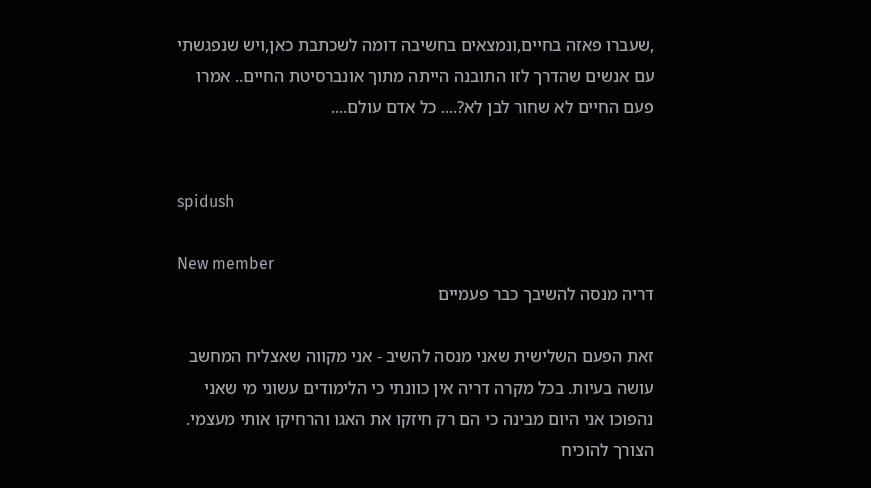,שעברו פאזה בחיים,ונמצאים בחשיבה דומה לשכתבת כאן,ויש שנפגשתי עם אנשים שהדרך לזו התובנה הייתה מתוך אונברסיטת החיים.. אמרו פעם החיים לא שחור לבן לא?.... כל אדם עולם....


spidush

New member
דריה מנסה להשיבך כבר פעמיים

זאת הפעם השלישית שאני מנסה להשיב - אני מקווה שאצליח המחשב עושה בעיות. בכל מקרה דריה אין כוונתי כי הלימודים עשוני מי שאני נהפוכו אני היום מבינה כי הם רק חיזקו את האגו והרחיקו אותי מעצמי. הצורך להוכיח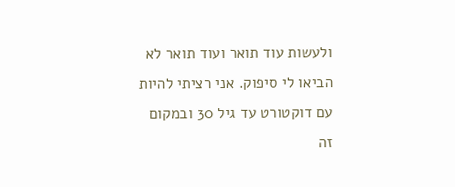ולעשות עוד תואר ועוד תואר לא הביאו לי סיפוק. אני רציתי להיות עם דוקטורט עד גיל 30 ובמקום זה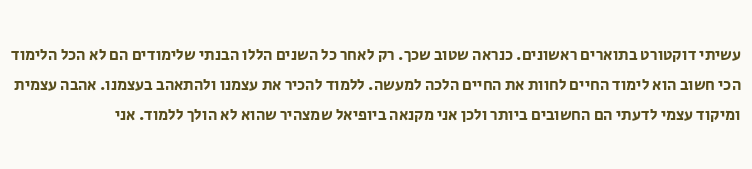עשיתי דוקטורט בתוארים ראשונים. כנראה שטוב שכך. רק לאחר כל השנים הללו הבנתי שלימודים הם לא הכל הלימוד הכי חשוב הוא לימוד החיים לחוות את החיים הלכה למעשה. ללמוד להכיר את עצמנו ולהתאהב בעצמנו. אהבה עצמית ומיקוד עצמי לדעתי הם החשובים ביותר ולכן אני מקנאה ביופיאל שמצהיר שהוא לא הולך ללמוד. אני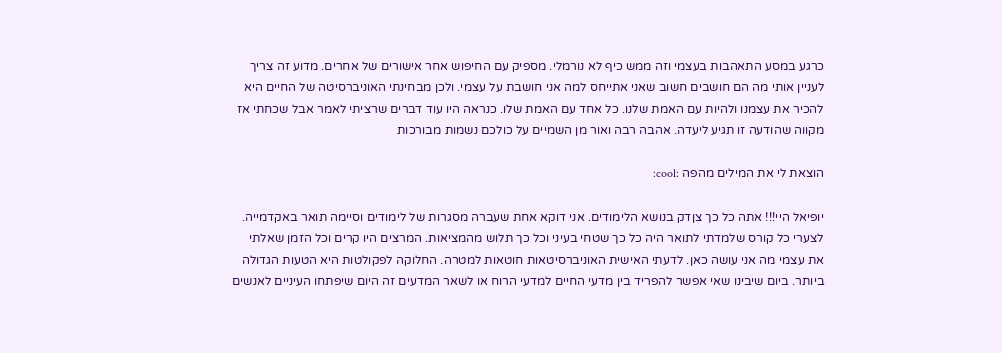כרגע במסע התאהבות בעצמי וזה ממש כיף לא נורמלי. מספיק עם החיפוש אחר אישורים של אחרים. מדוע זה צריך לעניין אותי מה הם חושבים חשוב שאני אתייחס למה אני חושבת על עצמי. ולכן מבחינתי האוניברסיטה של החיים היא להכיר את עצמנו ולהיות עם האמת שלנו. כל אחד עם האמת שלו. כנראה היו עוד דברים שרציתי לאמר אבל שכחתי אז מקווה שהודעה זו תגיע ליעדה. אהבה רבה ואור מן השמיים על כולכם נשמות מבורכות

הוצאת לי את המילים מהפה :cool:

יופיאל היי!!! אתה כל כך צןדק בנושא הלימודים. אני דוקא אחת שעברה מסגרות של לימודים וסיימה תואר באקדמייה. לצערי כל קורס שלמדתי לתואר היה כל כך שטחי בעיני וכל כך תלוש מהמציאות. המרצים היו קרים וכל הזמן שאלתי את עצמי מה אני עושה כאן. לדעתי האישית האוניברסיטאות חוטאות למטרה. החלוקה לפקולטות היא הטעות הגדולה ביותר. ביום שיבינו שאי אפשר להפריד בין מדעי החיים למדעי הרוח או לשאר המדעים זה היום שיפתחו העיניים לאנשים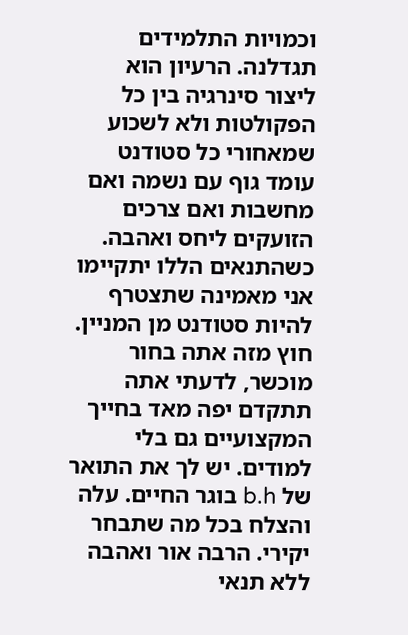וכמויות התלמידים תגדלנה. הרעיון הוא ליצור סינרגיה בין כל הפקולטות ולא לשכוע שמאחורי כל סטודנט עומד גוף עם נשמה ואם מחשבות ואם צרכים הזועקים ליחס ואהבה. כשהתנאים הללו יתקיימו אני מאמינה שתצטרף להיות סטודנט מן המניין. חוץ מזה אתה בחור מוכשר, לדעתי אתה תתקדם יפה מאד בחייך המקצועיים גם בלי למודים. יש לך את התואר של b.h בוגר החיים. עלה והצלח בכל מה שתבחר יקירי. הרבה אור ואהבה ללא תנאי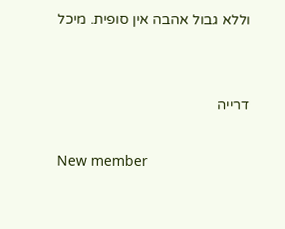וללא גבול אהבה אין סופית. מיכל


דרייה

New member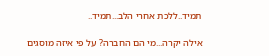תמיד..ללכת אחרי הלב...תמיד..

אילה יקרה...מי הם החברה? על פי איזה מוסגים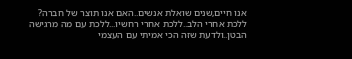אנו חיים,שנים שואלת אנשים..האם אנו תוצר של חברה? ללכת אחרי הלב..ללכת אחרי רחשיו...ללכת עם מה מרגישה הבטן..ולדעת שזה הכי אמיתי עם העצמי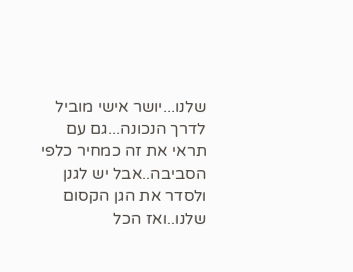שלנו...יושר אישי מוביל לדרך הנכונה...גם עם תראי את זה כמחיר כלפי הסביבה..אבל יש לגנן ולסדר את הגן הקסום שלנו..ואז הכל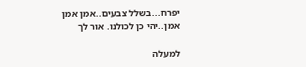יפרח...בשלל צבעים..אמן אמן אמן..יהי כן לכולנו. אור לך

למעלה